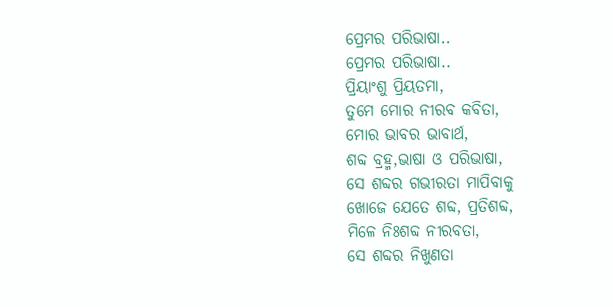ପ୍ରେମର ପରିଭାଷା..
ପ୍ରେମର ପରିଭାଷା..
ପ୍ରିୟାଂଶୁ ପ୍ରିୟତମା,
ତୁମେ ମୋର ନୀରବ କବିତା,
ମୋର ଭାବର ଭାବାର୍ଥ,
ଶବ୍ଦ ବ୍ରହ୍ମ,ଭାଷା ଓ ପରିଭାଷା,
ସେ ଶବ୍ଦର ଗଭୀରତା ମାପିବାକୁ
ଖୋଜେ ଯେତେ ଶବ୍ଦ, ପ୍ରତିଶବ୍ଦ,
ମିଳେ ନିଃଶବ୍ଦ ନୀରବତା,
ସେ ଶବ୍ଦର ନିଖୁଣତା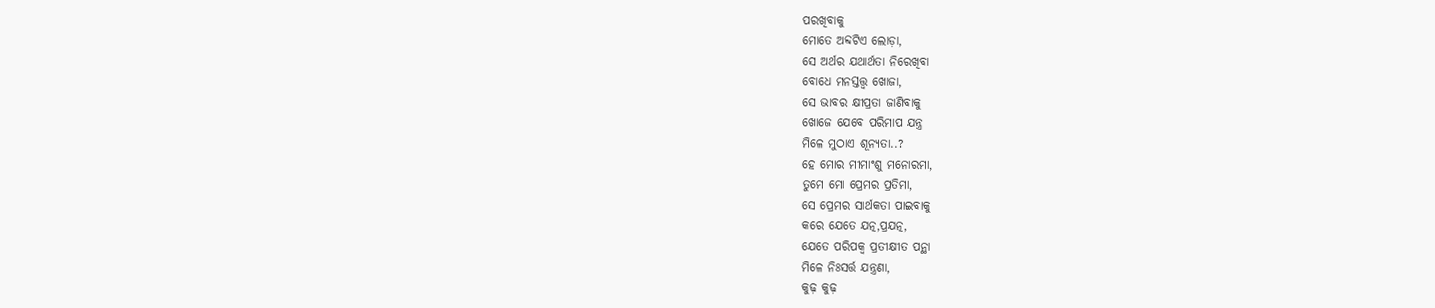ପରଖିବାକୁ
ମୋତେ ଅବ୍ଦଟିଏ ଲୋଡ଼ା,
ସେ ଅର୍ଥର ଯଥାର୍ଥତା ନିରେଖିବା
ବୋଧେ ମନସ୍ତତ୍ତ୍ୱ ଖୋଜା,
ସେ ଭାବର କ୍ଷୀପ୍ରତା ଜାଣିବାକୁ
ଖୋଜେ ଯେବେ ପରିମାପ ଯନ୍ତ୍ର
ମିଳେ ମୁଠାଏ ଶୂନ୍ୟତା..?
ହେ ମୋର ମୀମାଂଶୁ ମନୋରମା,
ତୁମେ ମୋ ପ୍ରେମର ପ୍ରତିମା,
ସେ ପ୍ରେମର ସାର୍ଥକତା ପାଇବାକୁ
କରେ ଯେତେ ଯତ୍ନ,ପ୍ରଯତ୍ନ,
ଯେତେ ପରିପକ୍ୱ ପ୍ରତୀକ୍ଷୀତ ପନ୍ଥା
ମିଳେ ନିଃସର୍ତ୍ତ ଯନ୍ତ୍ରଣା,
କୁଢ଼ କୁଢ଼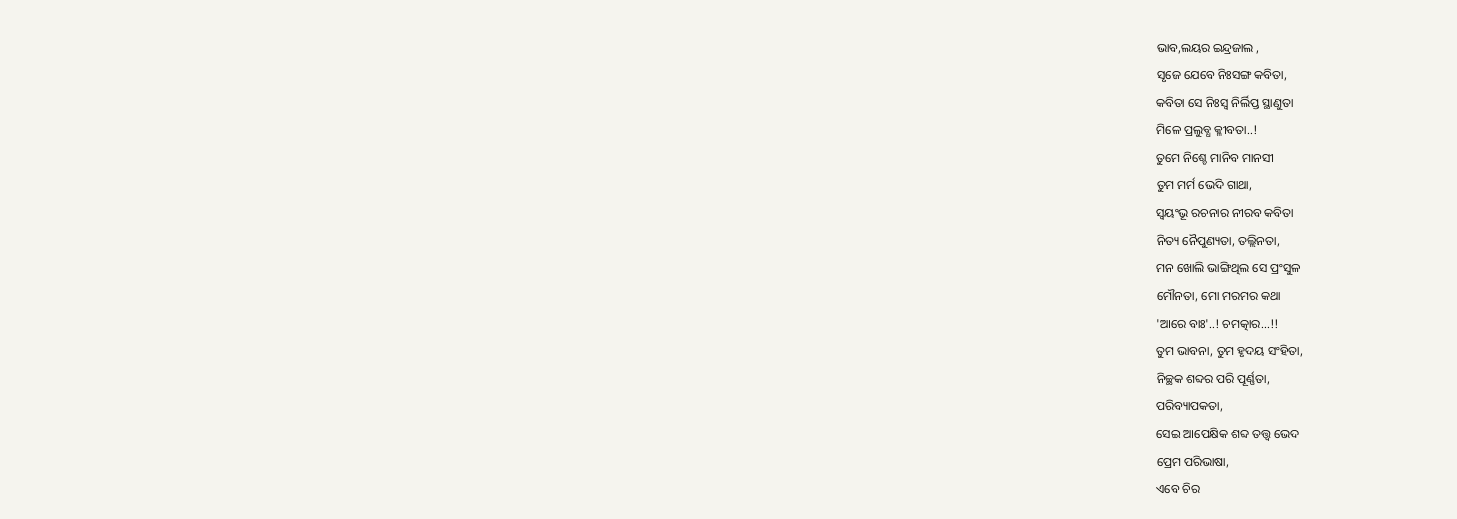ଭାବ,ଲୟର ଇନ୍ଦ୍ରଜାଲ ,
ସୃଜେ ଯେବେ ନିଃସଙ୍ଗ କବିତା,
କବିତା ସେ ନିଃସ୍ୱ ନିର୍ଲିପ୍ତ ସ୍ଥାଣୁତା
ମିଳେ ପ୍ରଲୁବ୍ଧ କ୍ଳୀବତା..!
ତୁମେ ନିଶ୍ଚେ ମାନିବ ମାନସୀ
ତୁମ ମର୍ମ ଭେଦି ଗାଥା,
ସ୍ଵୟଂଭୂ ରଚନାର ନୀରବ କବିତା
ନିତ୍ୟ ନୈପୁଣ୍ୟତା, ତଲ୍ଲିନତା,
ମନ ଖୋଲି ଭାଙ୍ଗିଥିଲ ସେ ପ୍ରଂସୁଳ
ମୌନତା, ମୋ ମରମର କଥା
'ଆରେ ବାଃ'..! ଚମତ୍କାର...!!
ତୁମ ଭାବନା, ତୁମ ହୃଦୟ ସଂହିତା,
ନିଚ୍ଛକ ଶବ୍ଦର ପରି ପୂର୍ଣ୍ଣତା,
ପରିବ୍ୟାପକତା,
ସେଇ ଆପେକ୍ଷିକ ଶବ୍ଦ ତତ୍ତ୍ୱ ଭେଦ
ପ୍ରେମ ପରିଭାଷା,
ଏବେ ଚିର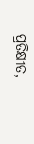ପ୍ରତିକ୍ଷୀତ,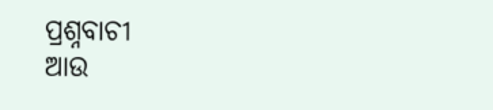ପ୍ରଶ୍ନବାଚୀ
ଆଉ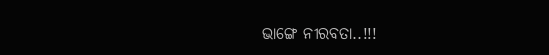ଭାଙ୍ଗେ ନୀରବତା..!!!